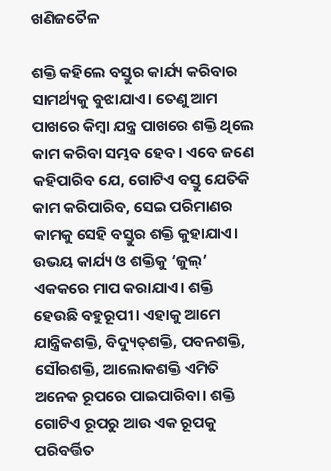ଖଣିଜତୈଳ

ଶକ୍ତି କହିଲେ ବସ୍ତୁର କାର୍ଯ୍ୟ କରିବାର ସାମର୍ଥ୍ୟକୁ ବୁଝାଯାଏ। ତେଣୁ ଆମ ପାଖରେ କିମ୍ବା ଯନ୍ତ୍ର ପାଖରେ ଶକ୍ତି ଥିଲେ କାମ କରିବା ସମ୍ଭବ ହେବ। ଏବେ ଜଣେ କହିପାରିବ ଯେ, ଗୋଟିଏ ବସ୍ତୁ ଯେତିକି କାମ କରିପାରିବ, ସେଇ ପରିମାଣର କାମକୁ ସେହି ବସ୍ତୁର ଶକ୍ତି କୁହାଯାଏ। ଉଭୟ କାର୍ଯ୍ୟ ଓ ଶକ୍ତିକୁ ‘ଜୁଲ୍‌’ ଏକକରେ ମାପ କରାଯାଏ। ଶକ୍ତି ହେଉଛି ବହୁରୂପୀ। ଏହାକୁ ଆମେ ଯାନ୍ତ୍ରିକଶକ୍ତି, ବିଦ୍ୟୁତ୍‌ଶକ୍ତି, ପବନଶକ୍ତି, ସୌରଶକ୍ତି, ଆଲୋକଶକ୍ତି ଏମିତି ଅନେକ ରୂପରେ ପାଇପାରିବା। ଶକ୍ତି ଗୋଟିଏ ରୂପରୁ ଆଉ ଏକ ରୂପକୁ ପରିବର୍ତ୍ତିତ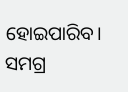ହୋଇପାରିବ। ସମଗ୍ର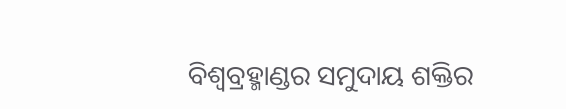ବିଶ୍ୱବ୍ରହ୍ମାଣ୍ଡର ସମୁଦାୟ ଶକ୍ତିର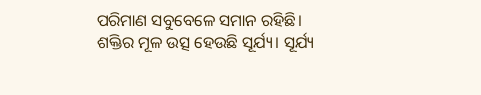ପରିମାଣ ସବୁବେଳେ ସମାନ ରହିଛି।
ଶକ୍ତିର ମୂଳ ଉତ୍ସ ହେଉଛି ସୂର୍ଯ୍ୟ। ସୂର୍ଯ୍ୟ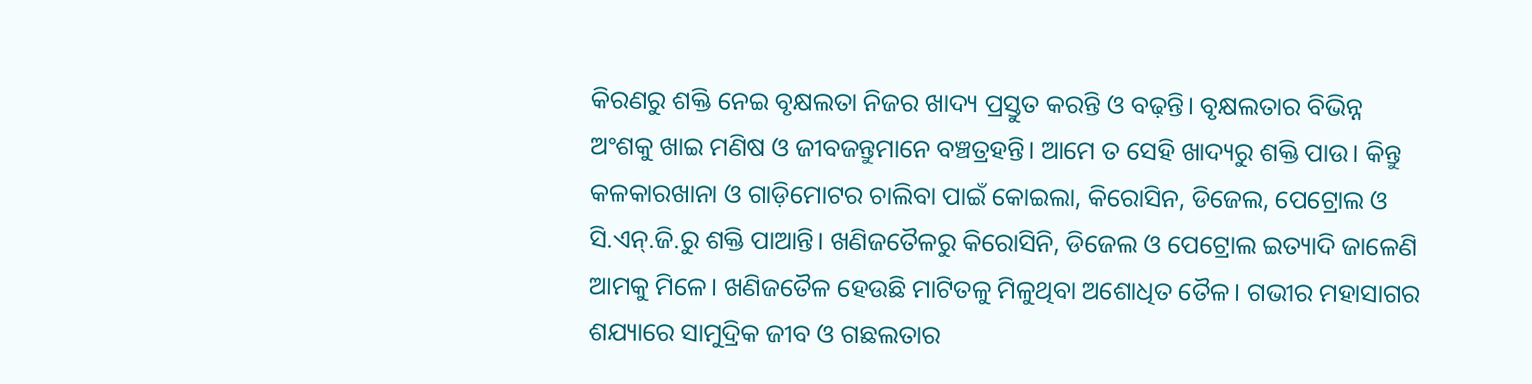କିରଣରୁ ଶକ୍ତି ନେଇ ବୃକ୍ଷଲତା ନିଜର ଖାଦ୍ୟ ପ୍ରସ୍ତୁତ କରନ୍ତି ଓ ବଢ଼ନ୍ତି। ବୃକ୍ଷଲତାର ବିଭିନ୍ନ ଅଂଶକୁ ଖାଇ ମଣିଷ ଓ ଜୀବଜନ୍ତୁମାନେ ବଞ୍ଚତ୍ରହନ୍ତି। ଆମେ ତ ସେହି ଖାଦ୍ୟରୁ ଶକ୍ତି ପାଉ। କିନ୍ତୁ କଳକାରଖାନା ଓ ଗାଡ଼ିମୋଟର ଚାଲିବା ପାଇଁ କୋଇଲା, କିରୋସିନ, ଡିଜେଲ, ପେଟ୍ରୋଲ ଓ ସି.ଏନ୍‌.ଜି.ରୁ ଶକ୍ତି ପାଆନ୍ତି। ଖଣିଜତୈଳରୁ କିରୋସିନି, ଡିଜେଲ ଓ ପେଟ୍ରୋଲ ଇତ୍ୟାଦି ଜାଳେଣି ଆମକୁ ମିଳେ। ଖଣିଜତୈଳ ହେଉଛି ମାଟିତଳୁ ମିଳୁଥିବା ଅଶୋଧିତ ତୈଳ। ଗଭୀର ମହାସାଗର ଶଯ୍ୟାରେ ସାମୁଦ୍ରିକ ଜୀବ ଓ ଗଛଲତାର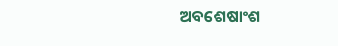ଅବଶେଷାଂଶ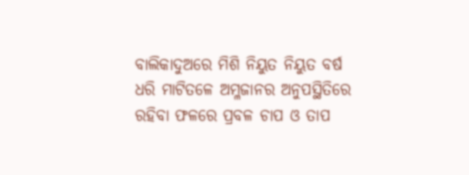ବାଲିକାଦୁଅରେ ମିଶି ନିୟୁତ ନିୟୁତ ବର୍ଷ ଧରି ମାଟିତଳେ ଅମ୍ଳଜାନର ଅନୁପସ୍ଥିତିରେ ରହିବା ଫଳରେ ପ୍ରବଳ ଚାପ ଓ ତାପ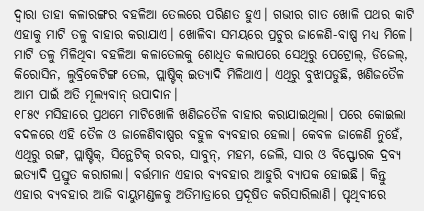ଦ୍ୱାରା ତାହା କଳାରଙ୍ଗର ବହଳିଆ ତେଲରେ ପରିଣତ ହୁଏ। ଗଭୀର ଗାତ ଖୋଳି ପଥର କାଟି ଏହାକୁ ମାଟି ତଳୁ ବାହାର କରାଯାଏ। ଖୋଳିବା ସମୟରେ ପ୍ରଚୁର ଜାଳେଣି-ବାଷ୍ପ ମଧ୍ୟ ମିଳେ। ମାଟି ତଳୁ ମିଳିଥିବା ବହଳିଆ କଳାତେଲକୁ ଶୋଧିତ କଲାପରେ ସେଥିରୁ ପେଟ୍ରୋଲ୍‌, ଡିଜେଲ୍‌, କିରୋସିନ, ଲୁବ୍ରିକେଟିଙ୍ଗ ତେଲ, ପ୍ଲାଷ୍ଟିକ୍‌ ଇତ୍ୟାଦି ମିଳିଥାଏ। ଏଥିରୁ ବୁଝାପଡୁଛି, ଖଣିଜତୈଳ ଆମ ପାଇଁ ଅତି ମୂଲ୍ୟବାନ୍‌ ଉପାଦାନ।
୧୮୫୯ ମସିହାରେ ପ୍ରଥମେ ମାଟିଖୋଳି ଖଣିଜତୈଳ ବାହାର କରାଯାଇଥିଲା। ପରେ କୋଇଲା ବଦଳରେ ଏହି ତୈଳ ଓ ଜାଳେଣିବାଷ୍ପର ବହୁଳ ବ୍ୟବହାର ହେଲା। କେବଳ ଜାଳେଣି ନୁହେଁ, ଏଥିରୁ ରଙ୍ଗ, ପ୍ଲାଷ୍ଟିକ୍‌, ସିନ୍ଥେଟିକ୍‌ ରବର, ସାବୁନ୍‌, ମହମ, ଜେଲି, ସାର ଓ ବିସ୍ଫୋରକ ଦ୍ରବ୍ୟ ଇତ୍ୟାଦି ପ୍ରସ୍ତୁତ କରାଗଲା। ବର୍ତ୍ତମାନ ଏହାର ବ୍ୟବହାର ଆହୁରି ବ୍ୟାପକ ହୋଇଛି। କିନ୍ତୁ ଏହାର ବ୍ୟବହାର ଆଜି ବାୟୁମଣ୍ଡଳକୁ ଅତିମାତ୍ରାରେ ପ୍ରଦୂଷିତ କରିସାରିଲାଣି। ପୃଥିବୀରେ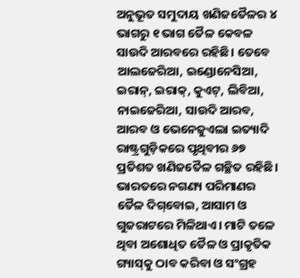ଅନୁଭୂତ ସମୁଦାୟ ଖଣିଜତୈଳର ୪ ଭାଗରୁ ୧ ଭାଗ ତୈଳ କେବଳ ସାଉଦି ଆରବରେ ରହିଛି। ତେବେ ଆଲଜେରିଆ, ଇଣ୍ଡୋନେସିଆ, ଇରାନ୍‌, ଇରାକ୍‌, କୁଏଟ୍‌, ଲିବିଆ, ନାଇଜେରିଆ, ସାଉଦି ଆରବ, ଆରବ ଓ ଭେନେଜୁଏଲା ଇତ୍ୟାଦି ରାଷ୍ଟ୍ରଗୁଡ଼ିକରେ ପୃଥିବୀର ୬୭ ପ୍ରତିଶତ ଖଣିଜତୈଳ ଗଚ୍ଛିତ ରହିଛି। ଭାରତରେ ନଗଣ୍ୟ ପରିମାଣର ତୈଳ ଦିଗ୍‌ବୋଇ, ଆସାମ ଓ ଗୁଜରାଟରେ ମିଳିଥାଏ। ମାଟି ତଳେ ଥିବା ଅଶୋଧିତ ତୈଳ ଓ ପ୍ରାକୃତିକ ଗ୍ୟାସ୍‌କୁ ଠାବ କରିବା ଓ ସଂଗ୍ରହ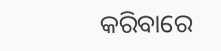କରିବାରେ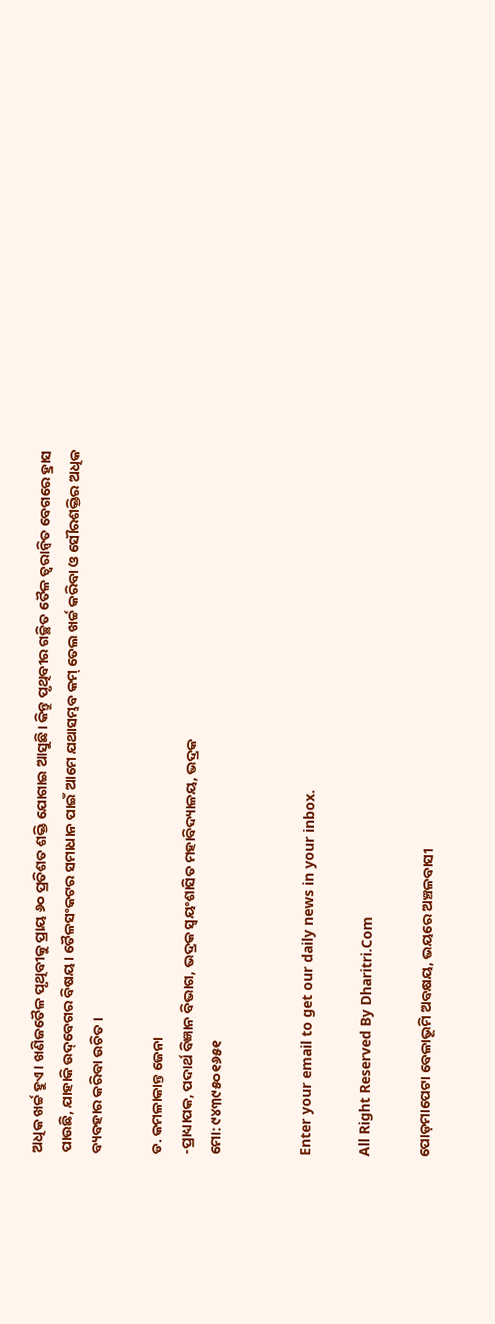ଅଧିକ ଖର୍ଚ୍ଚ ହୁଏ। ଖଣିଜତୈଳ ପୃଥିବୀକୁ ପ୍ରାୟ ୬୦ ପ୍ରତିଶତ ଶକ୍ତି ଯୋଗାଇ ଆସୁଛି। କିନ୍ତୁ ପୃଥିବୀର ଗଚ୍ଛିତ ତୈଳ ତ୍ୱରାନ୍ବିତ ବେଗରେ ହ୍ରାସ ପାଉଛି, ଯାହାକି ଉଦ୍‌ବେଗର ବିଷୟ। ତୈଳସଂକଟର ସମାଧାନ ପାଇଁ ଆମେ ଯଥାସମ୍ଭବ କମ୍‌ ତେଲ ଖର୍ଚ୍ଚ କରିବା ଓ ସୌରଶକ୍ତିର ଅଧିକ ବ୍ୟବହାର କରିବା ଉଚିତ।

ଡ. କମଳାକାନ୍ତ ଜେନା
-ପ୍ରାଧ୍ୟାପକ, ପଦାର୍ଥ ବିଜ୍ଞାନ ବିଭାଗ, ଭଦ୍ରକ ସ୍ବୟଂଶାସିତ ମହାବିଦ୍ୟାଳୟ, ଭଦ୍ରକ
ମୋ: ୯୪୩୯୫୦୧୬୫୧


Enter your email to get our daily news in your inbox.

All Right Reserved By Dharitri.Com

ପୋଡ଼ମାପେଟା ବେଳାଭୂମି ଅବକ୍ଷୟ, ଭୟରେ ଅଞ୍ଚଳବାସୀ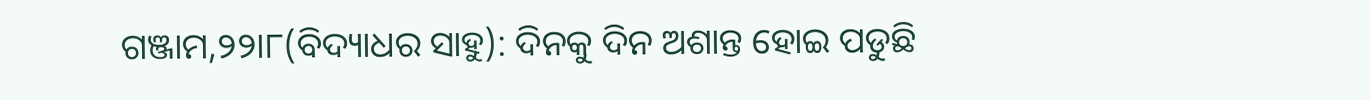ଗଞ୍ଜାମ,୨୨ା୮(ବିଦ୍ୟାଧର ସାହୁ): ଦିନକୁ ଦିନ ଅଶାନ୍ତ ହୋଇ ପଡୁଛି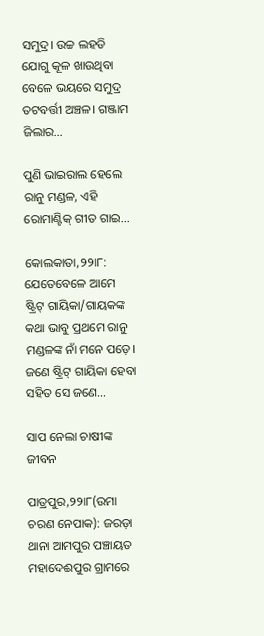ସମୁଦ୍ର। ଉଚ୍ଚ ଲହଡି ଯୋଗୁ କୂଳ ଖାଉଥିବା ବେଳେ ଭୟରେ ସମୁଦ୍ର ତଟବର୍ତ୍ତୀ ଅଞ୍ଚଳ। ଗଞ୍ଜାମ ଜିଲାର…

ପୁଣି ଭାଇରାଲ ହେଲେ ରାନୁ ମଣ୍ଡଳ, ଏହି ରୋମାଣ୍ଟିକ୍‌ ଗୀତ ଗାଇ…

କୋଲକାତା,୨୨ା୮: ଯେତେବେଳେ ଆମେ ଷ୍ଟ୍ରିଟ୍‌ ଗାୟିକା/ଗାୟକଙ୍କ କଥା ଭାବୁ ପ୍ରଥମେ ରାନୁ ମଣ୍ଡଳଙ୍କ ନାଁ ମନେ ପଡ଼େ। ଜଣେ ଷ୍ଟ୍ରିଟ୍‌ ଗାୟିକା ହେବା ସହିତ ସେ ଜଣେ…

ସାପ ନେଲା ଚାଷୀଙ୍କ ଜୀବନ

ପାତ୍ରପୁର,୨୨ା୮(ଉମା ଚରଣ ନେପାକ): ଜରଡ଼ା ଥାନା ଆମପୁର ପଞ୍ଚାୟତ ମହାଦେଈପୁର ଗ୍ରାମରେ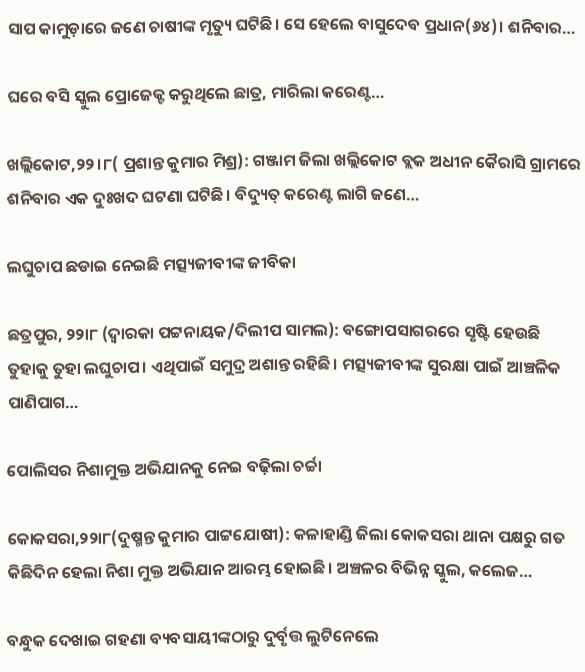ସାପ କାମୁଡ଼ାରେ ଜଣେ ଚାଷୀଙ୍କ ମୃତ୍ୟୁ ଘଟିଛି। ସେ ହେଲେ ବାସୁଦେବ ପ୍ରଧାନ(୬୪)। ଶନିବାର…

ଘରେ ବସି ସ୍କୁଲ ପ୍ରୋଜେକ୍ଟ କରୁଥିଲେ ଛାତ୍ର, ମାରିଲା କରେଣ୍ଟ…

ଖଲ୍ଲିକୋଟ,୨୨।୮( ପ୍ରଶାନ୍ତ କୁମାର ମିଶ୍ର): ଗଞ୍ଜାମ ଜିଲା ଖଲ୍ଲିକୋଟ ବ୍ଲକ ଅଧୀନ କୈରାସି ଗ୍ରାମରେ ଶନିବାର ଏକ ଦୁଃଖଦ ଘଟଣା ଘଟିଛି। ବିଦ୍ୟୁତ୍‌ କରେଣ୍ଟ ଲାଗି ଜଣେ…

ଲଘୁଚାପ ଛଡାଇ ନେଇଛି ମତ୍ସ୍ୟଜୀବୀଙ୍କ ଜୀବିକା

ଛତ୍ରପୁର, ୨୨ା୮ (ଦ୍ୱାରକା ପଟ୍ଟନାୟକ/ଦିଲୀପ ସାମଲ): ବଙ୍ଗୋପସାଗରରେ ସୃଷ୍ଟି ହେଉଛି ତୁହାକୁ ତୁହା ଲଘୁଚାପ। ଏଥିପାଇଁ ସମୁଦ୍ର ଅଶାନ୍ତ ରହିଛି। ମତ୍ସ୍ୟଜୀବୀଙ୍କ ସୁରକ୍ଷା ପାଇଁ ଆଞ୍ଚଳିକ ପାଣିପାଗ…

ପୋଲିସର ନିଶାମୁକ୍ତ ଅଭିଯାନକୁ ନେଇ ବଢ଼ିଲା ଚର୍ଚ୍ଚା

କୋକସରା,୨୨ା୮(ଦୁଷ୍ମନ୍ତ କୁମାର ପାଟ୍ଟଯୋଷୀ): କଳାହାଣ୍ଡି ଜିଲା କୋକସରା ଥାନା ପକ୍ଷରୁ ଗତ କିଛିଦିନ ହେଲା ନିଶା ମୁକ୍ତ ଅଭିଯାନ ଆରମ୍ଭ ହୋଇଛି। ଅଞ୍ଚଳର ବିଭିନ୍ନ ସ୍କୁଲ, କଲେଜ…

ବନ୍ଧୁକ ଦେଖାଇ ଗହଣା ବ୍ୟବସାୟୀଙ୍କଠାରୁ ଦୁର୍ବୃତ୍ତ ଲୁଟିନେଲେ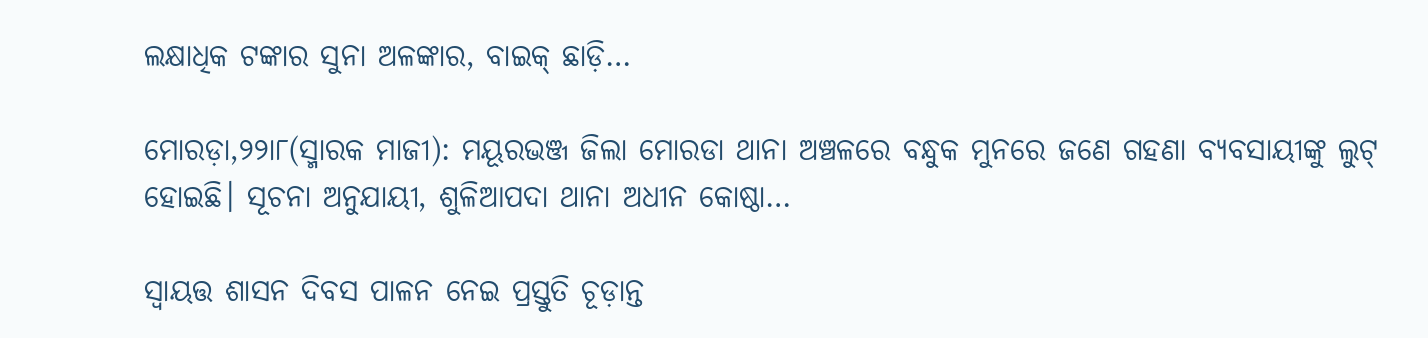ଲକ୍ଷାଧିକ ଟଙ୍କାର ସୁନା ଅଳଙ୍କାର, ବାଇକ୍‌ ଛାଡ଼ି…

ମୋରଡ଼ା,୨୨ା୮(ସ୍ମାରକ ମାଜୀ): ମୟୂରଭଞ୍ଜ ଜିଲା ମୋରଡା ଥାନା ଅଞ୍ଚଳରେ ବନ୍ଧୁକ ମୁନରେ ଜଣେ ଗହଣା ବ୍ୟବସାୟୀଙ୍କୁ ଲୁଟ୍‌ ହୋଇଛି। ସୂଚନା ଅନୁଯାୟୀ, ଶୁଳିଆପଦା ଥାନା ଅଧୀନ କୋଷ୍ଠା…

ସ୍ବାୟତ୍ତ ଶାସନ ଦିବସ ପାଳନ ନେଇ ପ୍ରସ୍ତୁତି ଚୂଡ଼ାନ୍ତ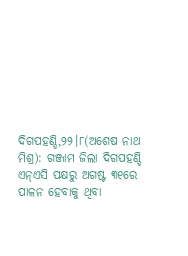ଦିଗପହଣ୍ଡି,୨୨।୮(ଅଶେଷ ନାଥ ମିଶ୍ର): ଗଞ୍ଜାମ ଜିଲା ଦିଗପହଣ୍ଡି ଏନ୍‌ଏସି ପକ୍ଷରୁ ଅଗଷ୍ଟ ୩୧ରେ ପାଳନ ହେବାକୁ ଥିବା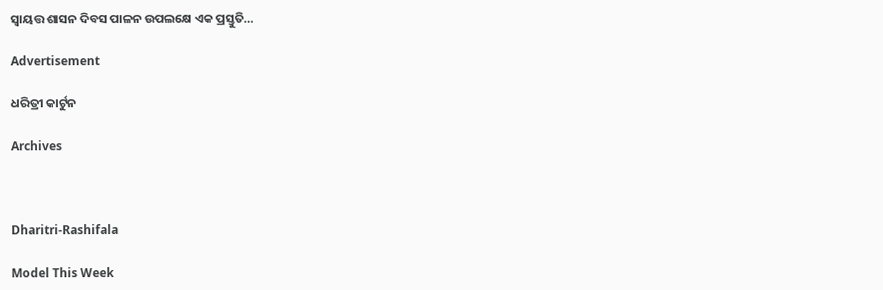ସ୍ବାୟତ୍ତ ଶାସନ ଦିବସ ପାଳନ ଉପଲକ୍ଷେ ଏକ ପ୍ରସ୍ତୁତି…

Advertisement

ଧରିତ୍ରୀ କାର୍ଟୁନ

Archives



Dharitri-Rashifala

Model This Week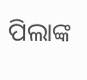ପିଲାଙ୍କ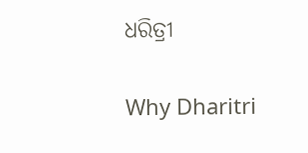ଧରିତ୍ରୀ

Why Dharitri